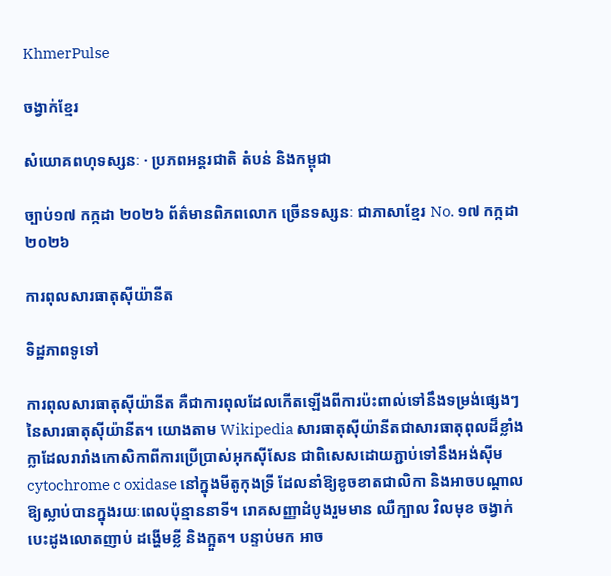KhmerPulse

ចង្វាក់ខ្មែរ

សំយោគពហុទស្សនៈ · ប្រភពអន្តរជាតិ តំបន់ និងកម្ពុជា

ច្បាប់១៧ កក្កដា ២០២៦ ព័ត៌មានពិភពលោក ច្រើនទស្សនៈ ជាភាសាខ្មែរ No. ១៧ កក្កដា ២០២៦

ការពុលសារធាតុស៊ីយ៉ានីត

ទិដ្ឋភាពទូទៅ

ការពុលសារធាតុស៊ីយ៉ានីត គឺជាការពុលដែលកើតឡើងពីការប៉ះពាល់ទៅនឹងទម្រង់ផ្សេងៗនៃសារធាតុស៊ីយ៉ានីត។ យោងតាម Wikipedia សារធាតុស៊ីយ៉ានីតជាសារធាតុពុលដ៏ខ្លាំងក្លាដែលរារាំងកោសិកាពីការប្រើប្រាស់អុកស៊ីសែន ជាពិសេសដោយភ្ជាប់ទៅនឹងអង់ស៊ីម cytochrome c oxidase នៅក្នុងមីតូកុងទ្រី ដែលនាំឱ្យខូចខាតជាលិកា និងអាចបណ្ដាលឱ្យស្លាប់បានក្នុងរយៈពេលប៉ុន្មាននាទី។ រោគសញ្ញាដំបូងរួមមាន ឈឺក្បាល វិលមុខ ចង្វាក់បេះដូងលោតញាប់ ដង្ហើមខ្លី និងក្អួត។ បន្ទាប់មក អាច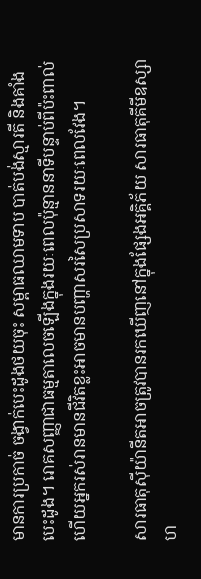មានការប្រកាច់ ចង្វាក់បេះដូងថយចុះ សម្ពាធឈាមទាប បាត់បង់ស្មារតី និងគាំងបេះដូង។ រោគសញ្ញាជាធម្មតាលេចឡើងក្នុងរយៈពេលប៉ុន្មាននាទីបន្ទាប់ពីប៉ះពាល់ ហើយអ្នករស់រានមានជីវិតខ្លះអាចមានបញ្ហាសរសៃប្រសាទរយៈពេលវែង។

សារធាតុស៊ីយ៉ានីតអាចត្រូវបានរកឃើញនៅក្នុងផ្សែងអគ្គិភ័យ សារធាតុគីមីឧស្សាហ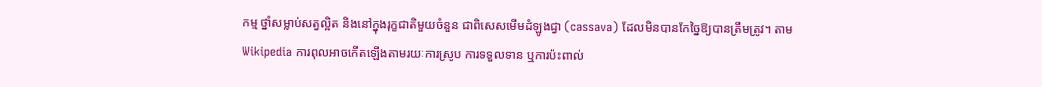កម្ម ថ្នាំសម្លាប់សត្វល្អិត និងនៅក្នុងរុក្ខជាតិមួយចំនួន ជាពិសេសមើមដំឡូងជ្វា (cassava) ដែលមិនបានកែច្នៃឱ្យបានត្រឹមត្រូវ។ តាម Wikipedia ការពុលអាចកើតឡើងតាមរយៈការស្រូប ការទទួលទាន ឬការប៉ះពាល់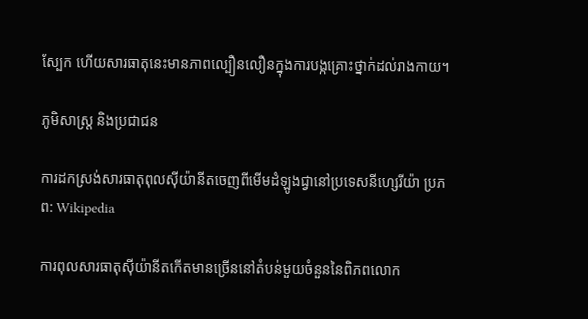ស្បែក ហើយសារធាតុនេះមានភាពល្បឿនលឿនក្នុងការបង្កគ្រោះថ្នាក់ដល់រាងកាយ។

ភូមិសាស្ត្រ និងប្រជាជន

ការដកស្រង់សារធាតុពុលស៊ីយ៉ានីតចេញពីមើមដំឡូងជ្វានៅប្រទេសនីហ្សេរីយ៉ា ប្រភព: Wikipedia

ការពុលសារធាតុស៊ីយ៉ានីតកើតមានច្រើននៅតំបន់មួយចំនួននៃពិភពលោក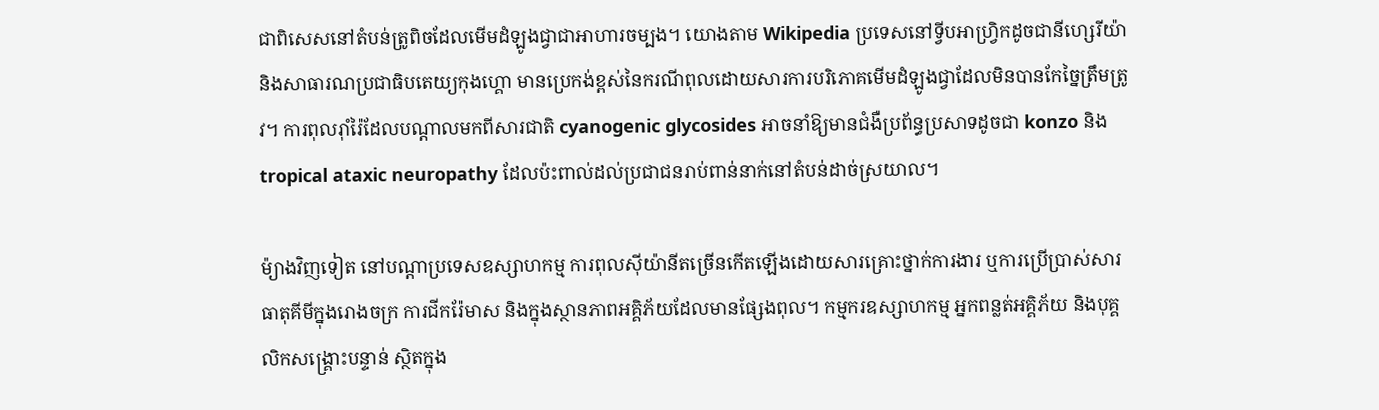ជាពិសេសនៅតំបន់ត្រូពិចដែលមើមដំឡូងជ្វាជាអាហារចម្បង។ យោងតាម Wikipedia ប្រទេសនៅទ្វីបអាហ្វ្រិកដូចជានីហ្សេរីយ៉ា និងសាធារណប្រជាធិបតេយ្យកុងហ្គោ មានប្រេកង់ខ្ពស់នៃករណីពុលដោយសារការបរិភោគមើមដំឡូងជ្វាដែលមិនបានកែច្នៃត្រឹមត្រូវ។ ការពុលរ៉ាំរ៉ៃដែលបណ្ដាលមកពីសារជាតិ cyanogenic glycosides អាចនាំឱ្យមានជំងឺប្រព័ន្ធប្រសាទដូចជា konzo និង tropical ataxic neuropathy ដែលប៉ះពាល់ដល់ប្រជាជនរាប់ពាន់នាក់នៅតំបន់ដាច់ស្រយាល។

ម៉្យាងវិញទៀត នៅបណ្តាប្រទេសឧស្សាហកម្ម ការពុលស៊ីយ៉ានីតច្រើនកើតឡើងដោយសារគ្រោះថ្នាក់ការងារ ឬការប្រើប្រាស់សារធាតុគីមីក្នុងរោងចក្រ ការជីករ៉ែមាស និងក្នុងស្ថានភាពអគ្គិភ័យដែលមានផ្សែងពុល។ កម្មករឧស្សាហកម្ម អ្នកពន្លត់អគ្គិភ័យ និងបុគ្គលិកសង្គ្រោះបន្ទាន់ ស្ថិតក្នុង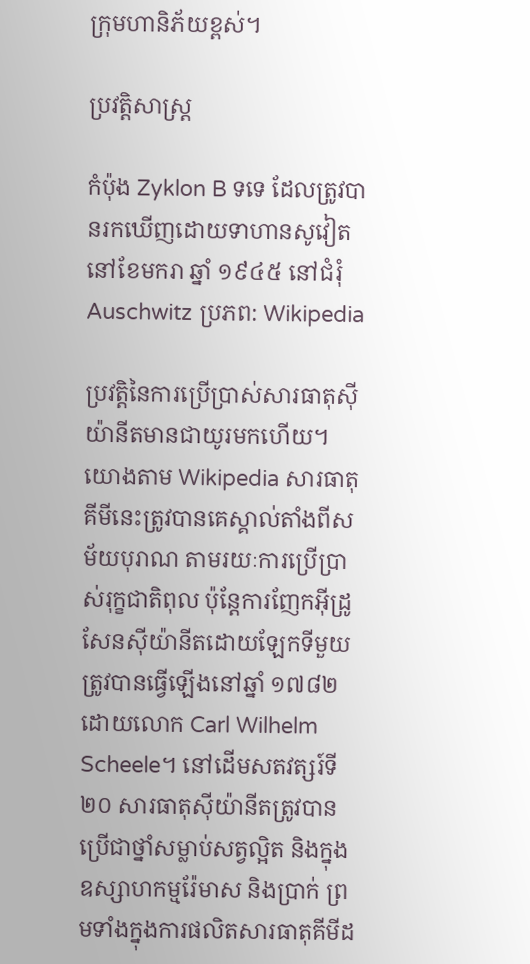ក្រុមហានិភ័យខ្ពស់។

ប្រវត្តិសាស្ត្រ

កំប៉ុង Zyklon B ទទេ ដែលត្រូវបានរកឃើញដោយទាហានសូវៀតនៅខែមករា ឆ្នាំ ១៩៤៥ នៅជំរុំ Auschwitz ប្រភព: Wikipedia

ប្រវត្តិនៃការប្រើប្រាស់សារធាតុស៊ីយ៉ានីតមានជាយូរមកហើយ។ យោងតាម Wikipedia សារធាតុគីមីនេះត្រូវបានគេស្គាល់តាំងពីសម័យបុរាណ តាមរយៈការប្រើប្រាស់រុក្ខជាតិពុល ប៉ុន្តែការញែកអ៊ីដ្រូសែនស៊ីយ៉ានីតដោយឡែកទីមួយត្រូវបានធ្វើឡើងនៅឆ្នាំ ១៧៨២ ដោយលោក Carl Wilhelm Scheele។ នៅដើមសតវត្សរ៍ទី២០ សារធាតុស៊ីយ៉ានីតត្រូវបានប្រើជាថ្នាំសម្លាប់សត្វល្អិត និងក្នុងឧស្សាហកម្មរ៉ែមាស និងប្រាក់ ព្រមទាំងក្នុងការផលិតសារធាតុគីមីដ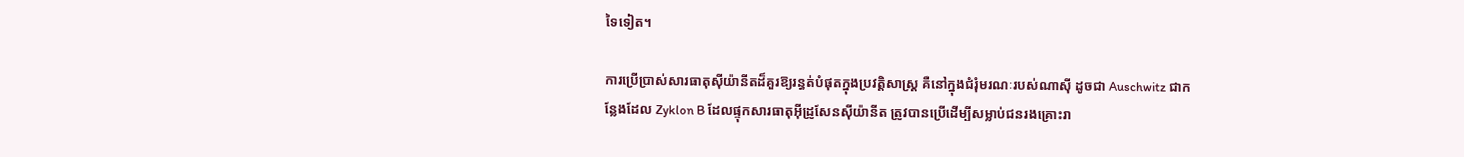ទៃទៀត។

ការប្រើប្រាស់សារធាតុស៊ីយ៉ានីតដ៏គួរឱ្យរន្ធត់បំផុតក្នុងប្រវត្តិសាស្ត្រ គឺនៅក្នុងជំរុំមរណៈរបស់ណាស៊ី ដូចជា Auschwitz ជាកន្លែងដែល Zyklon B ដែលផ្ទុកសារធាតុអ៊ីដ្រូសែនស៊ីយ៉ានីត ត្រូវបានប្រើដើម្បីសម្លាប់ជនរងគ្រោះរា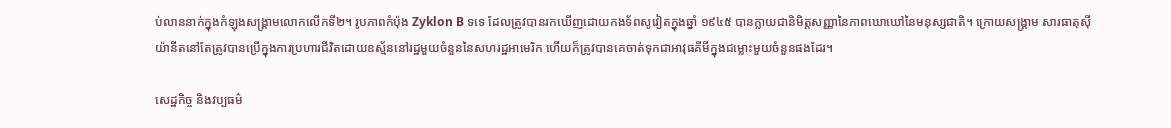ប់លាននាក់ក្នុងកំឡុងសង្គ្រាមលោកលើកទី២។ រូបភាពកំប៉ុង Zyklon B ទទេ ដែលត្រូវបានរកឃើញដោយកងទ័ពសូវៀតក្នុងឆ្នាំ ១៩៤៥ បានក្លាយជានិមិត្តសញ្ញានៃភាពឃោឃៅនៃមនុស្សជាតិ។ ក្រោយសង្គ្រាម សារធាតុស៊ីយ៉ានីតនៅតែត្រូវបានប្រើក្នុងការប្រហារជីវិតដោយឧស្ម័ននៅរដ្ឋមួយចំនួននៃសហរដ្ឋអាមេរិក ហើយក៏ត្រូវបានគេចាត់ទុកជាអាវុធគីមីក្នុងជម្លោះមួយចំនួនផងដែរ។

សេដ្ឋកិច្ច និងវប្បធម៌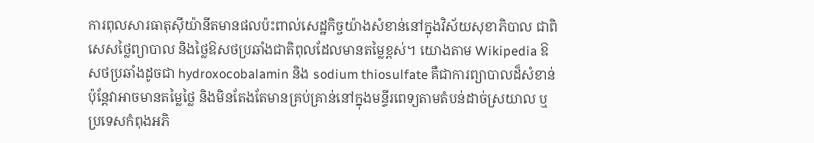ការពុលសារធាតុស៊ីយ៉ានីតមានផលប៉ះពាល់សេដ្ឋកិច្ចយ៉ាងសំខាន់នៅក្នុងវិស័យសុខាភិបាល ជាពិសេសថ្លៃព្យាបាល និងថ្លៃឱសថប្រឆាំងជាតិពុលដែលមានតម្លៃខ្ពស់។ យោងតាម Wikipedia ឱសថប្រឆាំងដូចជា hydroxocobalamin និង sodium thiosulfate គឺជាការព្យាបាលដ៏សំខាន់ ប៉ុន្តែវាអាចមានតម្លៃថ្លៃ និងមិនតែងតែមានគ្រប់គ្រាន់នៅក្នុងមន្ទីរពេទ្យតាមតំបន់ដាច់ស្រយាល ឬប្រទេសកំពុងអភិ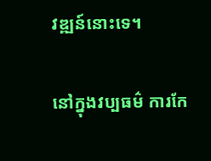វឌ្ឍន៍នោះទេ។

នៅក្នុងវប្បធម៌ ការកែ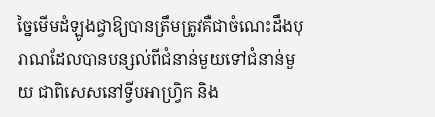ច្នៃមើមដំឡូងជ្វាឱ្យបានត្រឹមត្រូវគឺជាចំណេះដឹងបុរាណដែលបានបន្សល់ពីជំនាន់មួយទៅជំនាន់មួយ ជាពិសេសនៅទ្វីបអាហ្វ្រិក និង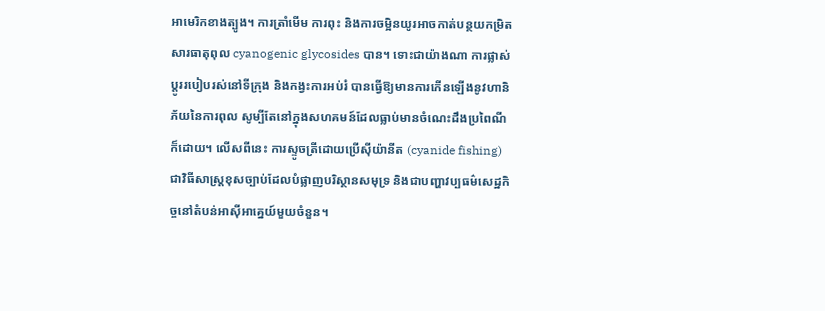អាមេរិកខាងត្បូង។ ការត្រាំមើម ការពុះ និងការចម្អិនយូរអាចកាត់បន្ថយកម្រិតសារធាតុពុល cyanogenic glycosides បាន។ ទោះជាយ៉ាងណា ការផ្លាស់ប្តូររបៀបរស់នៅទីក្រុង និងកង្វះការអប់រំ បានធ្វើឱ្យមានការកើនឡើងនូវហានិភ័យនៃការពុល សូម្បីតែនៅក្នុងសហគមន៍ដែលធ្លាប់មានចំណេះដឹងប្រពៃណីក៏ដោយ។ លើសពីនេះ ការស្ទូចត្រីដោយប្រើស៊ីយ៉ានីត (cyanide fishing) ជាវិធីសាស្ត្រខុសច្បាប់ដែលបំផ្លាញបរិស្ថានសមុទ្រ និងជាបញ្ហាវប្បធម៌សេដ្ឋកិច្ចនៅតំបន់អាស៊ីអាគ្នេយ៍មួយចំនួន។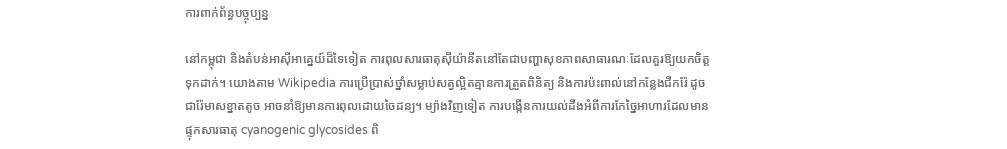ការពាក់ព័ន្ធបច្ចុប្បន្ន

នៅកម្ពុជា និងតំបន់អាស៊ីអាគ្នេយ៍ដ៏ទៃទៀត ការពុលសារធាតុស៊ីយ៉ានីតនៅតែជាបញ្ហាសុខភាពសាធារណៈដែលគួរឱ្យយកចិត្តទុកដាក់។ យោងតាម Wikipedia ការប្រើប្រាស់ថ្នាំសម្លាប់សត្វល្អិតគ្មានការត្រួតពិនិត្យ និងការប៉ះពាល់នៅកន្លែងជីករ៉ែ ដូចជារ៉ែមាសខ្នាតតូច អាចនាំឱ្យមានការពុលដោយចៃដន្យ។ ម្យ៉ាងវិញទៀត ការបង្កើនការយល់ដឹងអំពីការកែច្នៃអាហារដែលមានផ្ទុកសារធាតុ cyanogenic glycosides ពិ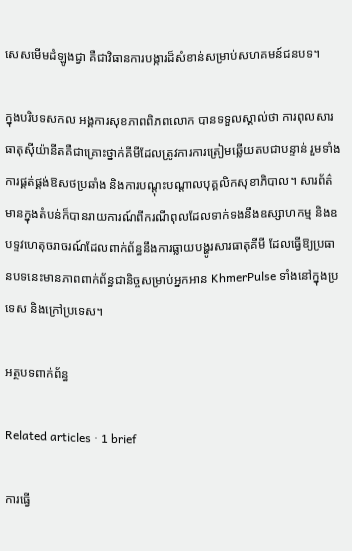សេសមើមដំឡូងជ្វា គឺជាវិធានការបង្ការដ៏សំខាន់សម្រាប់សហគមន៍ជនបទ។

ក្នុងបរិបទសកល អង្គការសុខភាពពិភពលោក បានទទួលស្គាល់ថា ការពុលសារធាតុស៊ីយ៉ានីតគឺជាគ្រោះថ្នាក់គីមីដែលត្រូវការការត្រៀមឆ្លើយតបជាបន្ទាន់ រួមទាំងការផ្គត់ផ្គង់ឱសថប្រឆាំង និងការបណ្តុះបណ្តាលបុគ្គលិកសុខាភិបាល។ សារព័ត៌មានក្នុងតំបន់ក៏បានរាយការណ៍ពីករណីពុលដែលទាក់ទងនឹងឧស្សាហកម្ម និងឧបទ្ទវហេតុចរាចរណ៍ដែលពាក់ព័ន្ធនឹងការធ្លាយបង្ហូរសារធាតុគីមី ដែលធ្វើឱ្យប្រធានបទនេះមានភាពពាក់ព័ន្ធជានិច្ចសម្រាប់អ្នកអាន KhmerPulse ទាំងនៅក្នុងប្រទេស និងក្រៅប្រទេស។

អត្ថបទពាក់ព័ន្ធ

Related articles · 1 brief

ការធ្វើ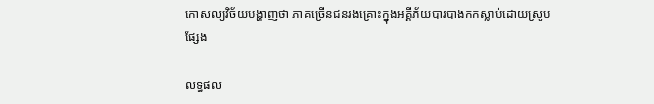កោសល្យវិច័យបង្ហាញថា ភាគច្រើនជនរងគ្រោះក្នុងអគ្គីភ័យបារបាងកកស្លាប់ដោយស្រូបផ្សែង

លទ្ធផល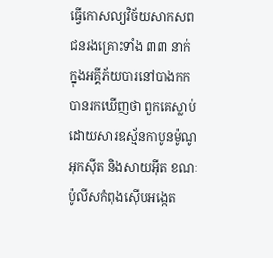ធ្វើកោសល្យវិច័យសាកសពជនរងគ្រោះទាំង ៣៣ នាក់ ក្នុងអគ្គីភ័យបារនៅបាងកក បានរកឃើញថា ពួកគេស្លាប់ដោយសារឧស្ម័នកាបូនម៉ូណូអុកស៊ីត និងសាយអ៊ីត ខណៈប៉ូលីសកំពុងស៊ើបអង្កេត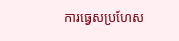ការធ្វេសប្រហែស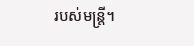របស់មន្ត្រី។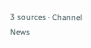3 sources · Channel News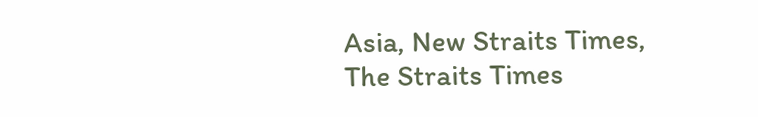Asia, New Straits Times, The Straits Times